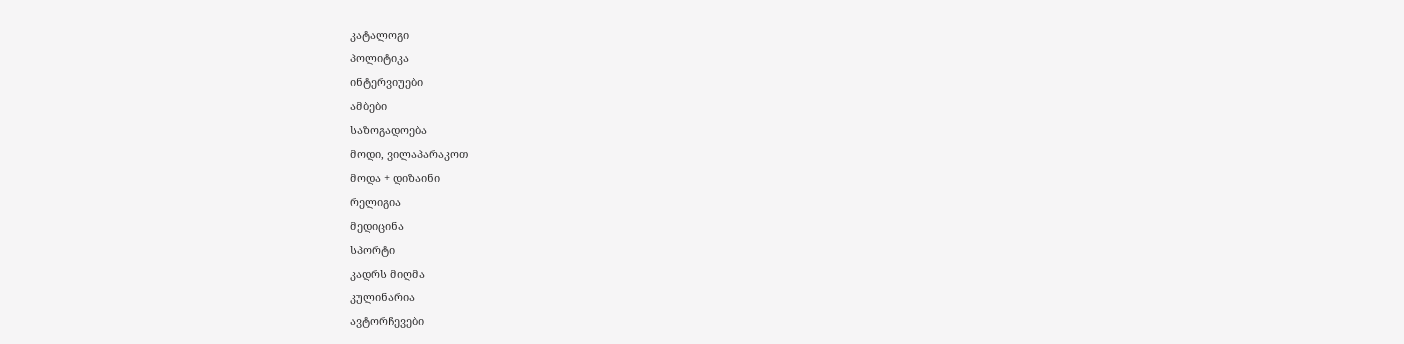კატალოგი
პოლიტიკა
ინტერვიუები
ამბები
საზოგადოება
მოდი, ვილაპარაკოთ
მოდა + დიზაინი
რელიგია
მედიცინა
სპორტი
კადრს მიღმა
კულინარია
ავტორჩევები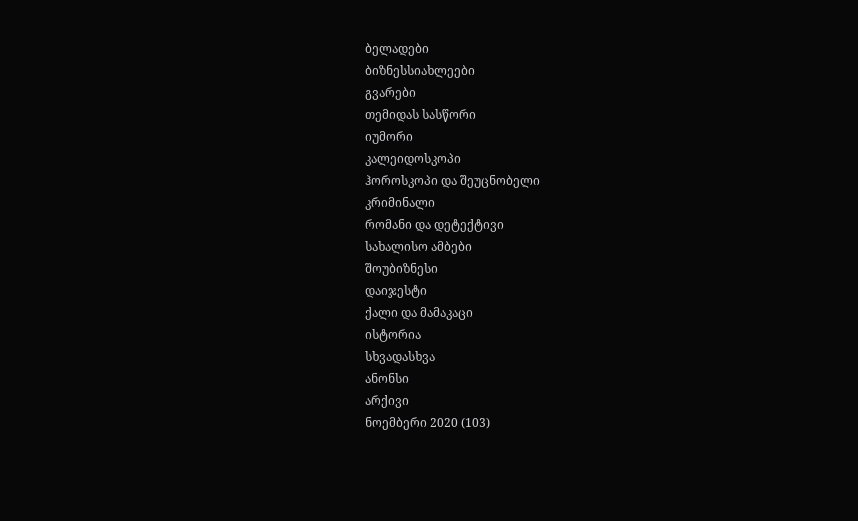ბელადები
ბიზნესსიახლეები
გვარები
თემიდას სასწორი
იუმორი
კალეიდოსკოპი
ჰოროსკოპი და შეუცნობელი
კრიმინალი
რომანი და დეტექტივი
სახალისო ამბები
შოუბიზნესი
დაიჯესტი
ქალი და მამაკაცი
ისტორია
სხვადასხვა
ანონსი
არქივი
ნოემბერი 2020 (103)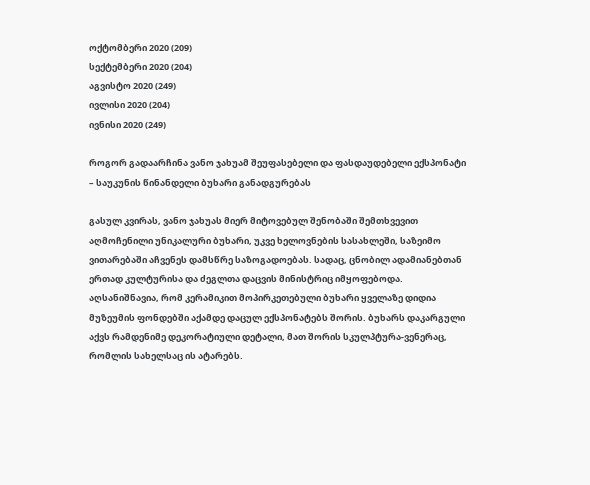ოქტომბერი 2020 (209)
სექტემბერი 2020 (204)
აგვისტო 2020 (249)
ივლისი 2020 (204)
ივნისი 2020 (249)

როგორ გადაარჩინა ვანო ჯახუამ შეუფასებელი და ფასდაუდებელი ექსპონატი – საუკუნის წინანდელი ბუხარი განადგურებას

გასულ კვირას, ვანო ჯახუას მიერ მიტოვებულ შენობაში შემთხვევით  აღმოჩენილი უნიკალური ბუხარი, უკვე ხელოვნების სასახლეში, საზეიმო ვითარებაში აჩვენეს დამსწრე საზოგადოებას. სადაც, ცნობილ ადამიანებთან ერთად კულტურისა და ძეგლთა დაცვის მინისტრიც იმყოფებოდა. აღსანიშნავია, რომ კერამიკით მოპირკეთებული ბუხარი ყველაზე დიდია მუზეუმის ფონდებში აქამდე დაცულ ექსპონატებს შორის. ბუხარს დაკარგული აქვს რამდენიმე დეკორატიული დეტალი, მათ შორის სკულპტურა-ვენერაც, რომლის სახელსაც ის ატარებს.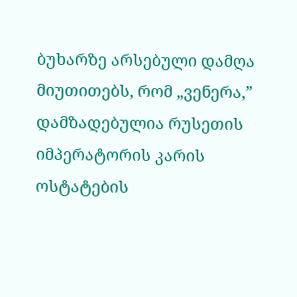ბუხარზე არსებული დამღა მიუთითებს, რომ „ვენერა,” დამზადებულია რუსეთის იმპერატორის კარის ოსტატების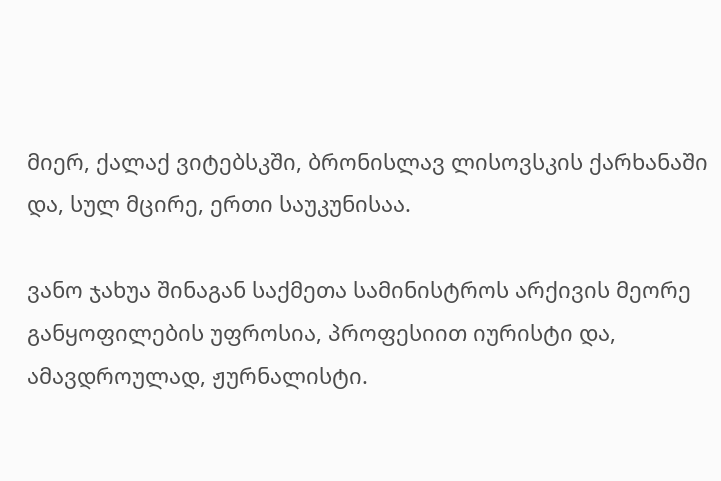მიერ, ქალაქ ვიტებსკში, ბრონისლავ ლისოვსკის ქარხანაში და, სულ მცირე, ერთი საუკუნისაა.

ვანო ჯახუა შინაგან საქმეთა სამინისტროს არქივის მეორე განყოფილების უფროსია, პროფესიით იურისტი და, ამავდროულად, ჟურნალისტი.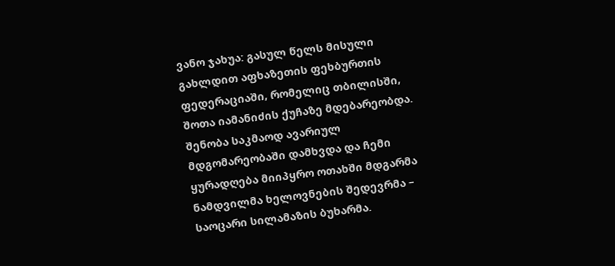ვანო ჯახუა: გასულ წელს მისული გახლდით აფხაზეთის ფეხბურთის ფედერაციაში, რომელიც თბილისში, შოთა იამანიძის ქუჩაზე მდებარეობდა. შენობა საკმაოდ ავარიულ მდგომარეობაში დამხვდა და ჩემი ყურადღება მიიპყრო ოთახში მდგარმა ნამდვილმა ხელოვნების შედევრმა – საოცარი სილამაზის ბუხარმა.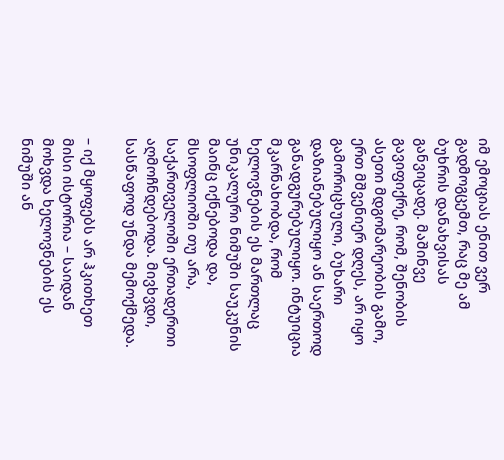იმ ემოციას ენით ვერ გადმოგცემთ, რაც მე ამ ბუხრის დანახვისას განვიცადე. მაშინვე გავიფიქრე, რომ, შენობის ასეთი მდგომარეობის გამო, ერთ მშვენიერ დღეს, არ იყო გამორიცხული, ბუხარი დაზიანებულიყო ან საერთოდ განადგურებულიყო. ინტუიცია მკარნახობდა, რომ ხელოვნების ეს მართლაც უნიკალური ნიმუში საუკუნის მაინც იქნებოდა და, მსოფლიოში თუ არა, საქართველოში ერთადერთი აღმოჩნდებოდა. მივხვდი, სასწაფოდ უნდა მემოქმედა.

– იქ მყოფებს არ ჰკითხეთ მისი ისტორია – საიდან მოხვდა ხელოვნების ეს ნიმუში ან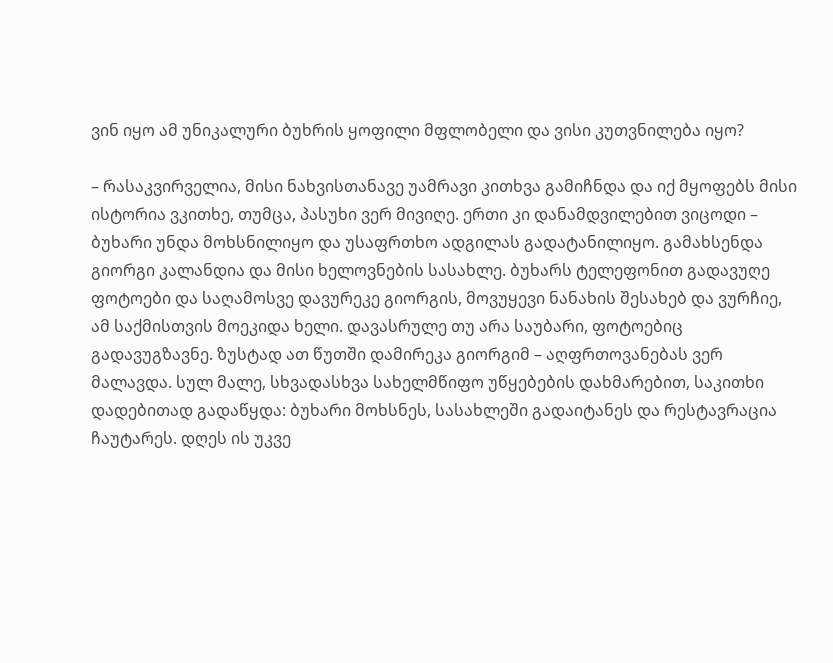ვინ იყო ამ უნიკალური ბუხრის ყოფილი მფლობელი და ვისი კუთვნილება იყო?

– რასაკვირველია, მისი ნახვისთანავე უამრავი კითხვა გამიჩნდა და იქ მყოფებს მისი ისტორია ვკითხე, თუმცა, პასუხი ვერ მივიღე. ერთი კი დანამდვილებით ვიცოდი – ბუხარი უნდა მოხსნილიყო და უსაფრთხო ადგილას გადატანილიყო. გამახსენდა გიორგი კალანდია და მისი ხელოვნების სასახლე. ბუხარს ტელეფონით გადავუღე ფოტოები და საღამოსვე დავურეკე გიორგის, მოვუყევი ნანახის შესახებ და ვურჩიე, ამ საქმისთვის მოეკიდა ხელი. დავასრულე თუ არა საუბარი, ფოტოებიც გადავუგზავნე. ზუსტად ათ წუთში დამირეკა გიორგიმ – აღფრთოვანებას ვერ მალავდა. სულ მალე, სხვადასხვა სახელმწიფო უწყებების დახმარებით, საკითხი დადებითად გადაწყდა: ბუხარი მოხსნეს, სასახლეში გადაიტანეს და რესტავრაცია ჩაუტარეს. დღეს ის უკვე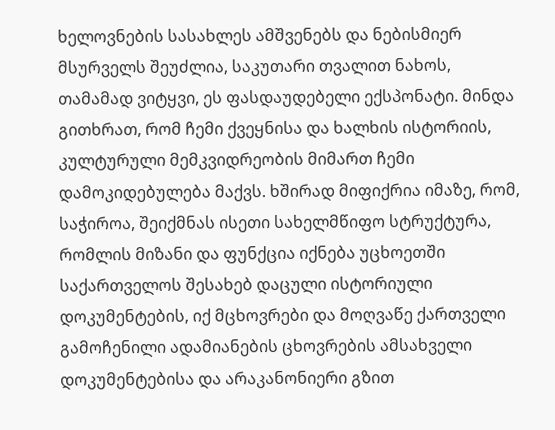ხელოვნების სასახლეს ამშვენებს და ნებისმიერ მსურველს შეუძლია, საკუთარი თვალით ნახოს, თამამად ვიტყვი, ეს ფასდაუდებელი ექსპონატი. მინდა გითხრათ, რომ ჩემი ქვეყნისა და ხალხის ისტორიის, კულტურული მემკვიდრეობის მიმართ ჩემი დამოკიდებულება მაქვს. ხშირად მიფიქრია იმაზე, რომ, საჭიროა, შეიქმნას ისეთი სახელმწიფო სტრუქტურა, რომლის მიზანი და ფუნქცია იქნება უცხოეთში საქართველოს შესახებ დაცული ისტორიული დოკუმენტების, იქ მცხოვრები და მოღვაწე ქართველი გამოჩენილი ადამიანების ცხოვრების ამსახველი დოკუმენტებისა და არაკანონიერი გზით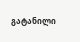გატანილი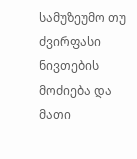სამუზეუმო თუ ძვირფასი ნივთების მოძიება და მათი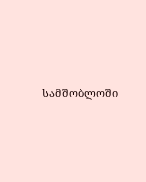სამშობლოში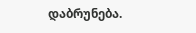დაბრუნება.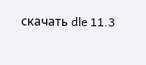скачать dle 11.3